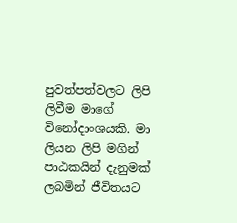පුවත්පත්වලට ලිපි ලිවීම මාගේ විනෝදාංශයකි. මා ලියන ලිපි මගින් පාඨකයින් දැනුමක් ලබමින් ජීවිතයට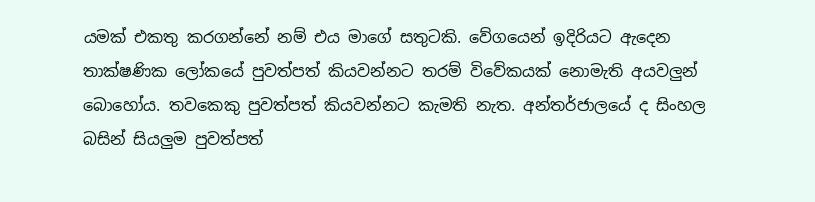යමක් එකතු කරගන්නේ නම් එය මාගේ සතුටකි. වේගයෙන් ඉදිරියට ඇදෙන තාක්ෂණික ලෝකයේ පුවත්පත් කියවන්නට තරම් විවේකයක් නොමැති අයවලුන් බොහෝය. තවකෙකු පුවත්පත් කියවන්නට කැමති නැත. අන්තර්ජාලයේ ද සිංහල බසින් සියලුම පුවත්පත්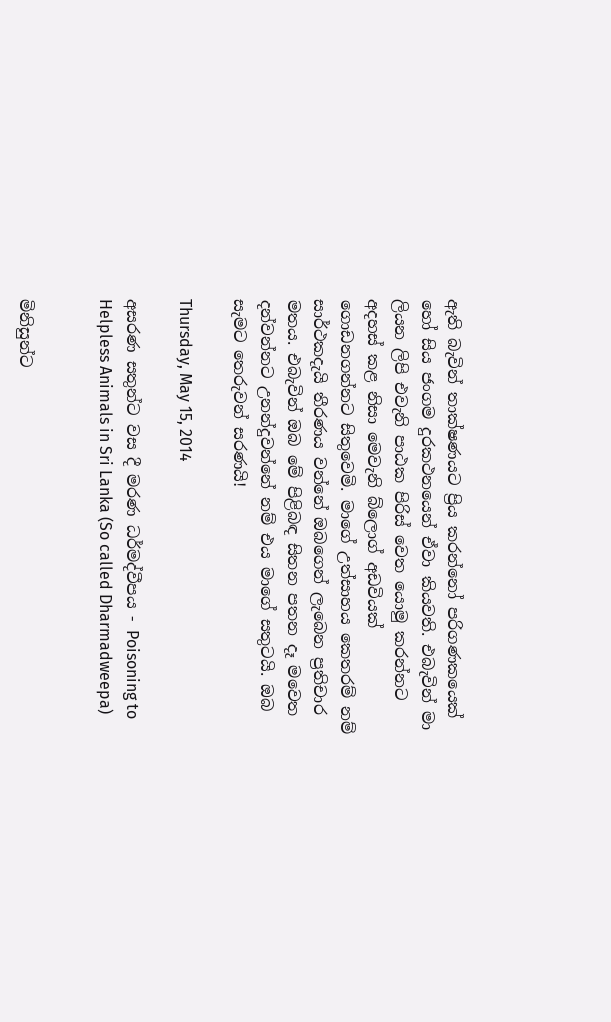ඇති බැවින් තාක්ෂණයට ප්‍රිය කරන්නෝ පරිගණකයෙක් හෝ සිය ජංගම දුරකථනයෙන් ඒවා කියවති. එබැවින් මා ලියන ලිපි එවැනි පාඨක පිරිස් වෙත යොමු කරන්නට අදහස් කළ නිසා මෙවැනි බ්ලොග් අඩවියක් ගොඩනගන්නට සිතුවෙමි. මාගේ උත්සාහය කෙතරම් නම් සාර්ථකදැයි තීරණය වන්නේ ඔබගෙන් ලැබෙන ප්‍රතිචාර මතය. එබැවින් ඔබ මේ පිළිබඳ සිතන පතන දෑ මවෙත දන්වන්නට උනන්දුවන්නේ නම් එය මාගේ සතුටයි. ඔබ සැමට තෙරුවන් සරණයි!

Thursday, May 15, 2014

අසරණ සතුන්ට වස දී මරණ ධර්මද්වීපය - Poisoning to Helpless Animals in Sri Lanka (So called Dharmadweepa)


මිනිසුන්ට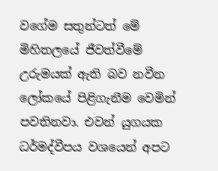වගේම සතුන්ටත් මේ මිහිතලයේ ජීවත්වීමේ උරුමයක් ඇති බව නවීන ලෝකයේ පිළිගැනීම වෙමින් පවතිනවා. එවන් යුගයක ධර්මද්වීපය වශයෙන් අපට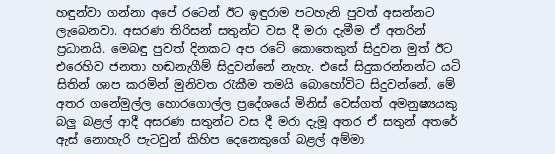හඳුන්වා ගන්නා අපේ රටෙන් ඊට ඉඳුරාම පටහැනි පුවත් අසන්නට ලැබෙනවා. අසරණ තිරිසන් සතුන්ට වස දී මරා දැමීම ඒ අතරින් ප්‍රධානයි. මෙබඳු පුවත් දිනකට අප රටේ කොතෙකුත් සිදුවන මුත් ඊට එරෙහිව ජනතා හඬනැගීම් සිදුවන්නේ නැහැ. එසේ සිදුකරන්නන්ට යටි සිතින් ශාප කරමින් මුනිවත රැකීම තමයි බොහෝවිට සිදුවන්නේ. මේ අතර ගනේමුල්ල හොරගොල්ල ප්‍රදේශයේ මිනිස් වෙස්ගත් අමනුෂ්‍යයකු බලු බළල් ආදී අසරණ සතුන්ට වස දී මරා දැමූ අතර ඒ සතුන් අතරේ ඇස් නොහැරි පැටවුන් කිහිප දෙනෙකුගේ බළල් අම්මා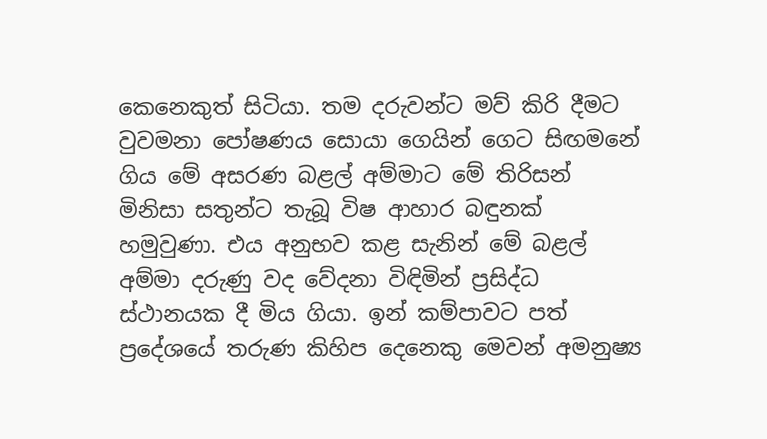කෙනෙකුත් සිටියා. තම දරුවන්ට මව් කිරි දීමට වුවමනා පෝෂණය සොයා ගෙයින් ගෙට සිඟමනේ ගිය මේ අසරණ බළල් අම්මාට මේ තිරිසන් මිනිසා සතුන්ට තැබූ විෂ ආහාර බඳුනක් හමුවුණා. එය අනුභව කළ සැනින් මේ බළල් අම්මා දරුණු වද වේදනා විඳිමින් ප්‍රසිද්ධ ස්ථානයක දී මිය ගියා. ඉන් කම්පාවට පත් ප්‍රදේශයේ තරුණ කිහිප දෙනෙකු මෙවන් අමනුෂ්‍ය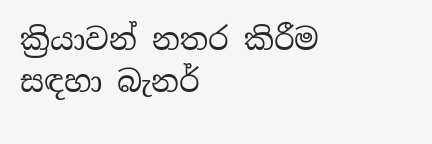ක්‍රියාවන් නතර කිරීම සඳහා බැනර්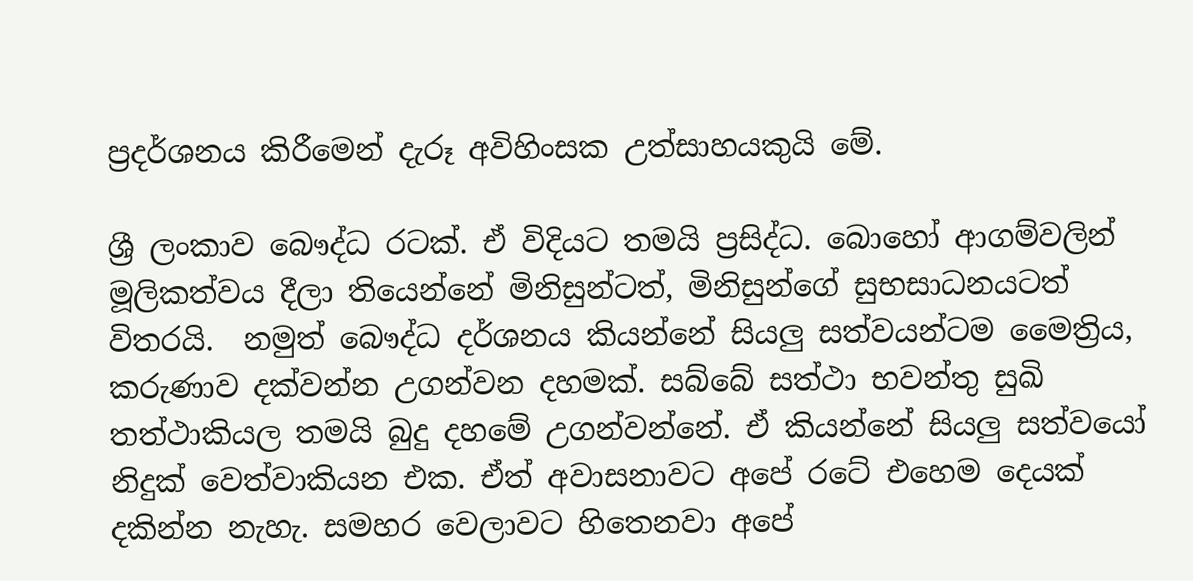ප්‍රදර්ශනය කිරීමෙන් දැරූ අවිහිංසක උත්සාහයකුයි මේ.

ශ්‍රී ලංකාව බෞද්ධ රටක්. ඒ විදියට තමයි ප්‍රසිද්ධ. බොහෝ ආගම්වලින් මූලිකත්වය දීලා තියෙන්නේ මිනිසුන්ටත්, මිනිසුන්ගේ සුභසාධනයටත් විතරයි.  නමුත් බෞද්ධ දර්ශනය කියන්නේ සියලු සත්වයන්ටම මෛත්‍රිය, කරුණාව දක්වන්න උගන්වන දහමක්. සබ්බේ සත්ථා භවන්තු සුඛි තත්ථාකියල තමයි බුදු දහමේ උගන්වන්නේ. ඒ කියන්නේ සියලු සත්වයෝ නිදුක් වෙත්වාකියන එක. ඒත් අවාසනාවට අපේ රටේ එහෙම දෙයක් දකින්න නැහැ. සමහර වෙලාවට හිතෙනවා අපේ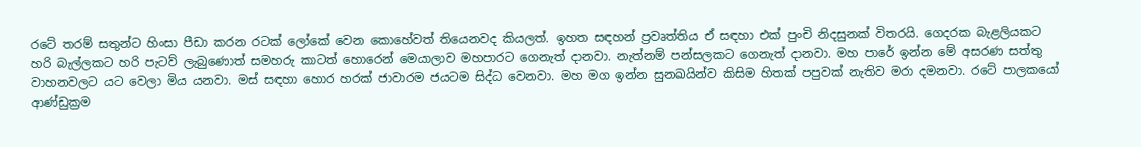රටේ තරම් සතුන්ට හිංසා පීඩා කරන රටක් ලෝකේ වෙන කොහේවත් තියෙනවද කියලත්. ඉහත සඳහන් ප්‍රවෘත්තිය ඒ සඳහා එක් පුංචි නිදසුනක් විතරයි. ගෙදරක බැළලියකට හරි බැල්ලකට හරි පැටව් ලැබුණොත් සමහරු කාටත් හොරෙන් මෙයාලාව මහපාරට ගෙනැත් දානවා. නැත්නම් පන්සලකට ගෙනැත් දානවා. මහ පාරේ ඉන්න මේ අසරණ සත්තු වාහනවලට යට වෙලා මිය යනවා. මස් සඳහා හොර හරක් ජාවාරම ජයටම සිද්ධ වෙනවා. මහ මග ඉන්න සුනඛයින්ව කිසිම හිතක් පපුවක් නැතිව මරා දමනවා. රටේ පාලකයෝ ආණ්ඩුක්‍රම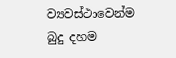ව්‍යවස්ථාවෙන්ම බුදු දහම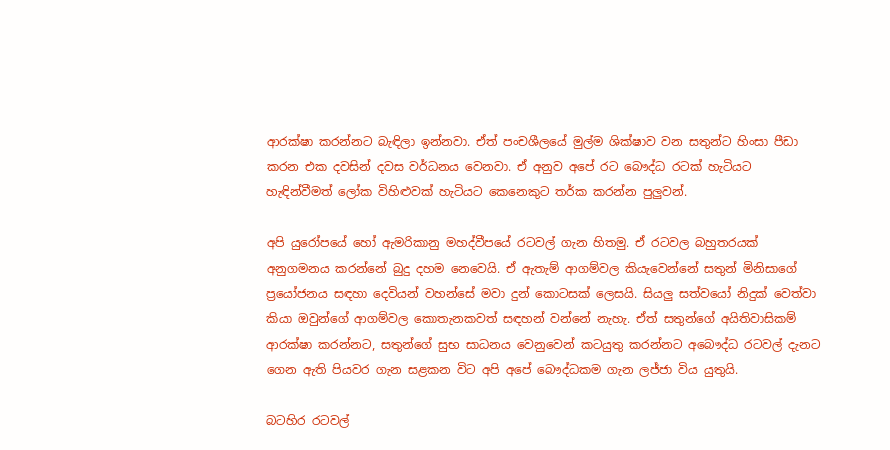ආරක්ෂා කරන්නට බැඳිලා ඉන්නවා. ඒත් පංචශීලයේ මුල්ම ශික්ෂාව වන සතුන්ට හිංසා පීඩා කරන එක දවසින් දවස වර්ධනය වෙනවා. ඒ අනුව අපේ රට බෞද්ධ රටක් හැටියට හැඳින්වීමත් ලෝක විහිළුවක් හැටියට කෙනෙකුට තර්ක කරන්න පුලුවන්.

අපි යුරෝපයේ හෝ ඇමරිකානු මහද්වීපයේ රටවල් ගැන හිතමු. ඒ රටවල බහුතරයක් අනුගමනය කරන්නේ බුදු දහම නෙවෙයි. ඒ ඇතැම් ආගම්වල කියැවෙන්නේ සතුන් මිනිසාගේ ප්‍රයෝජනය සඳහා දෙවියන් වහන්සේ මවා දුන් කොටසක් ලෙසයි. සියලු සත්වයෝ නිදුක් වෙත්වා කියා ඔවුන්ගේ ආගම්වල කොතැනකවත් සඳහන් වන්නේ නැහැ. ඒත් සතුන්ගේ අයිතිවාසිකම් ආරක්ෂා කරන්නට, සතුන්ගේ සුභ සාධනය වෙනුවෙන් කටයුතු කරන්නට අබෞද්ධ රටවල් දැනට ගෙන ඇති පියවර ගැන සළකන විට අපි අපේ බෞද්ධකම ගැන ලජ්ජා විය යුතුයි.

බටහිර රටවල්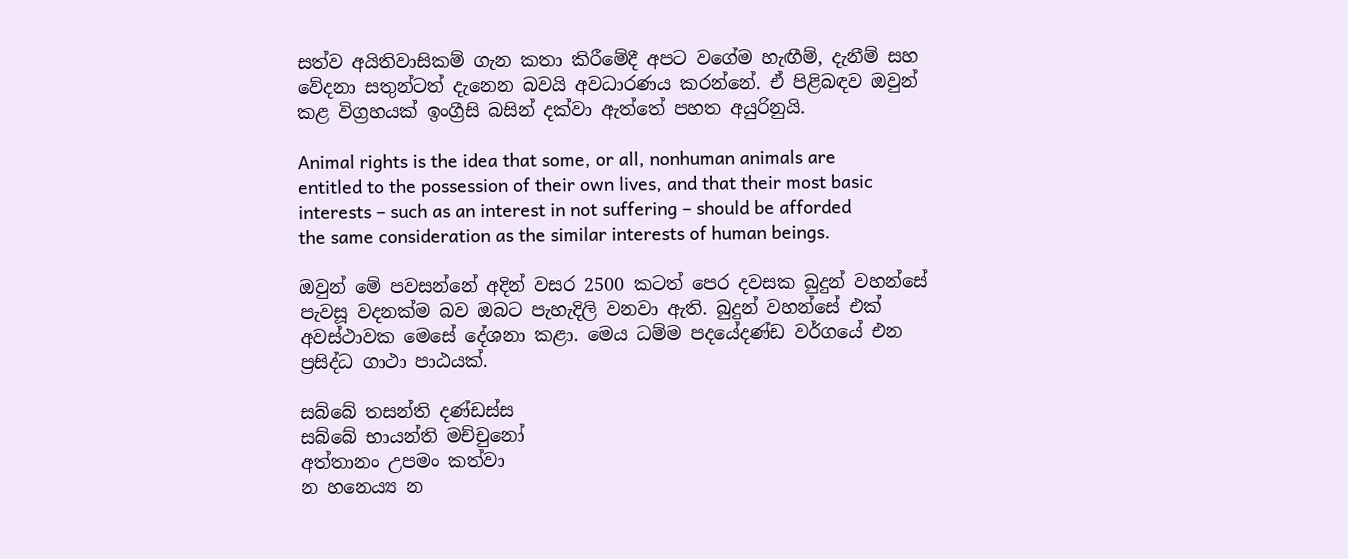සත්ව අයිතිවාසිකම් ගැන කතා කිරීමේදී අපට වගේම හැඟීම්, දැනීම් සහ වේදනා සතුන්ටත් දැනෙන බවයි අවධාරණය කරන්නේ. ඒ පිළිබඳව ඔවුන් කළ විග්‍රහයක් ඉංග්‍රීසි බසින් දක්වා ඇත්තේ පහත අයුරිනුයි.

Animal rights is the idea that some, or all, nonhuman animals are entitled to the possession of their own lives, and that their most basic interests – such as an interest in not suffering – should be afforded the same consideration as the similar interests of human beings.

ඔවුන් මේ පවසන්නේ අදින් වසර 2500 කටත් පෙර දවසක බුදුන් වහන්සේ පැවසූ වදනක්ම බව ඔබට පැහැදිලි වනවා ඇති. බුදුන් වහන්සේ එක් අවස්ථාවක මෙසේ දේශනා කළා. මෙය ධම්ම පදයේදණ්ඩ වර්ගයේ එන ප්‍රසිද්ධ ගාථා පාඨයක්.

සබ්බේ තසන්ති දණ්ඩස්ස
සබ්බේ භායන්ති මච්චුනෝ
අත්තානං උපමං කත්වා
න හනෙය්‍ය න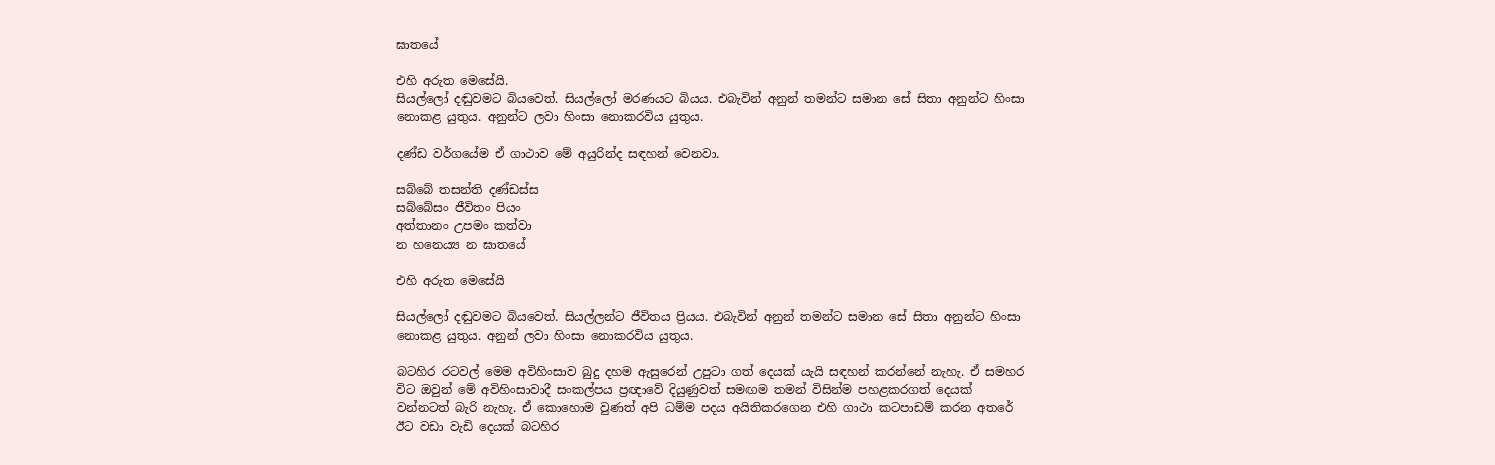ඝාතයේ

එහි අරුත මෙසේයි.
සියල්ලෝ දඬුවමට බියවෙත්. සියල්ලෝ මරණයට බියය. එබැවින් අනුන් තමන්ට සමාන සේ සිතා අනුන්ට හිංසා නොකළ යුතුය. අනුන්ට ලවා හිංසා නොකරවිය යුතුය.

දණ්ඩ වර්ගයේම ඒ ගාථාව මේ අයුරින්ද සඳහන් වෙනවා.

සබ්බේ තසන්ති දණ්ඩස්ස
සබ්බේසං ජීවිතං පියං
අත්තානං උපමං කත්වා
න හනෙය්‍ය න ඝාතයේ

එහි අරුත මෙසේයි

සියල්ලෝ දඬුවමට බියවෙත්. සියල්ලන්ට ජීවිතය ප්‍රියය. එබැවින් අනුන් තමන්ට සමාන සේ සිතා අනුන්ට හිංසා නොකළ යුතුය. අනුන් ලවා හිංසා නොකරවිය යුතුය.

බටහිර රටවල් මෙම අවිහිංසාව බුදු දහම ඇසුරෙන් උපුටා ගත් දෙයක් යැයි සඳහන් කරන්නේ නැහැ. ඒ සමහර විට ඔවුන් මේ අවිහිංසාවාදී සංකල්පය ප්‍රඥාවේ දියුණුවත් සමඟම තමන් විසින්ම පහළකරගත් දෙයක් වන්නටත් බැරි නැහැ. ඒ කොහොම වුණත් අපි ධම්ම පදය අයිතිකරගෙන එහි ගාථා කටපාඩම් කරන අතරේ ඊට වඩා වැඩි දෙයක් බටහිර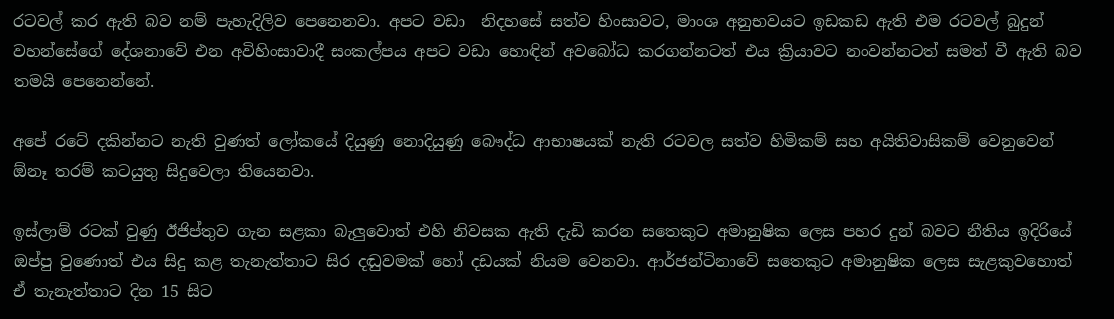රටවල් කර ඇති බව නම් පැහැදිලිව පෙනෙනවා. අපට වඩා  නිදහසේ සත්ව හිංසාවට, මාංශ අනුභවයට ඉඩකඩ ඇති එම රටවල් බුදුන් වහන්සේගේ දේශනාවේ එන අවිහිංසාවාදී සංකල්පය අපට වඩා හොඳින් අවබෝධ කරගන්නටත් එය ක්‍රියාවට නංවන්නටත් සමත් වී ඇති බව තමයි පෙනෙන්නේ.

අපේ රටේ දකින්නට නැති වුණත් ලෝකයේ දියුණු නොදියුණු බෞද්ධ ආභාෂයක් නැති රටවල සත්ව හිමිකම් සහ අයිතිවාසිකම් වෙනුවෙන් ඕනෑ තරම් කටයුතු සිදුවෙලා තියෙනවා.

ඉස්ලාම් රටක් වුණු ඊජිප්තුව ගැන සළකා බැලුවොත් එහි නිවසක ඇති දැඩි කරන සතෙකුට අමානුෂික ලෙස පහර දුන් බවට නීතිය ඉදිරියේ ඔප්පු වුණොත් එය සිදු කළ තැනැත්තාට සිර දඬුවමක් හෝ දඩයක් නියම වෙනවා. ආර්ජන්ටිනාවේ සතෙකුට අමානුෂික ලෙස සැළකුවහොත් ඒ තැනැත්තාට දින 15 සිට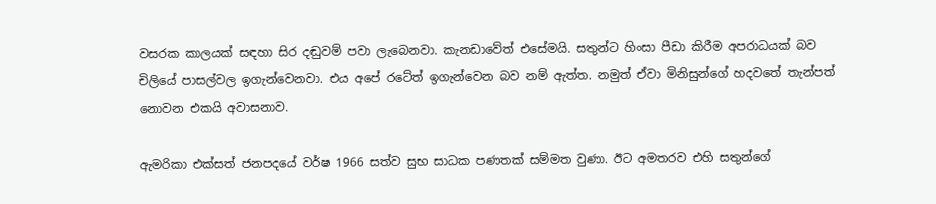වසරක කාලයක් සඳහා සිර දඬුවම් පවා ලැබෙනවා. කැනඩාවේත් එසේමයි. සතුන්ට හිංසා පීඩා කිරීම අපරාධයක් බව චිලියේ පාසල්වල ඉගැන්වෙනවා. එය අපේ රටේත් ඉගැන්වෙන බව නම් ඇත්ත. නමුත් ඒවා මිනිසුන්ගේ හදවතේ තැන්පත් නොවන එකයි අවාසනාව.

ඇමරිකා එක්සත් ජනපදයේ වර්ෂ 1966 සත්ව සුභ සාධක පණතක් සම්මත වුණා. ඊට අමතරව එහි සතුන්ගේ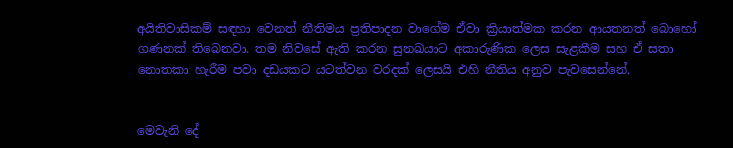අයිතිවාසිකම් සඳහා වෙනත් නීතිමය ප්‍රතිපාදන වාගේම ඒවා ක්‍රියාත්මක කරන ආයතනත් බොහෝ ගණනක් තිබෙනවා. තම නිවසේ ඇති කරන සුනඛයාට අකාරුණික ලෙස සැළකීම සහ ඒ සතා නොතකා හැරීම පවා දඩයකට යටත්වන වරදක් ලෙසයි එහි නීතිය අනුව පැවසෙන්නේ.


මෙවැනි දේ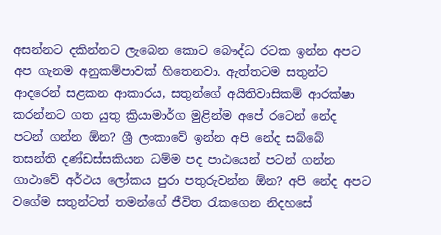අසන්නට දකින්නට ලැබෙන කොට බෞද්ධ රටක ඉන්න අපට අප ගැනම අනුකම්පාවක් හිතෙනවා. ඇත්තටම සතුන්ට ආදරෙන් සළකන ආකාරය, සතුන්ගේ අයිතිවාසිකම් ආරක්ෂා කරන්නට ගත යුතු ක්‍රියාමාර්ග මුළින්ම අපේ රටෙන් නේද පටන් ගන්න ඕන? ශ්‍රී ලංකාවේ ඉන්න අපි නේද සබ්බේ තසන්ති දණ්ඩස්සකියන ධම්ම පද පාඨයෙන් පටන් ගන්න ගාථාවේ අර්ථය ලෝකය පුරා පතුරුවන්න ඕන? අපි නේද අපට වගේම සතුන්ටත් තමන්ගේ ජීවිත රැකගෙන නිදහසේ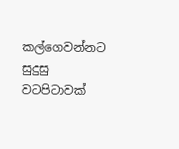කල්ගෙවන්නට සුදුසු වටපිටාවක්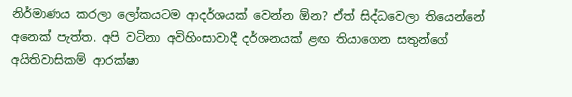නිර්මාණය කරලා ලෝකයටම ආදර්ශයක් වෙන්න ඕන? ඒත් සිද්ධවෙලා තියෙන්නේ අනෙක් පැත්ත. අපි වටිනා අවිහිංසාවාදී දර්ශනයක් ළඟ තියාගෙන සතුන්ගේ අයිතිවාසිකම් ආරක්ෂා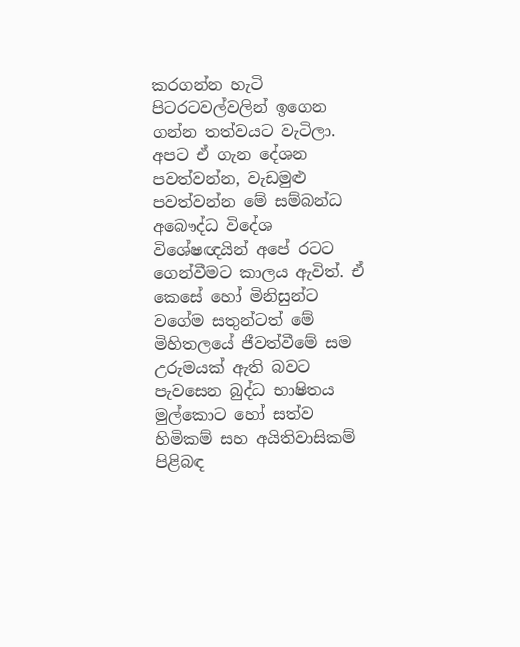කරගන්න හැටි පිටරටවල්වලින් ඉගෙන ගන්න තත්වයට වැටිලා. අපට ඒ ගැන දේශන පවත්වන්න, වැඩමුළු පවත්වන්න මේ සම්බන්ධ අබෞද්ධ විදේශ විශේෂඥයින් අපේ රටට ගෙන්වීමට කාලය ඇවිත්. ඒ කෙසේ හෝ මිනිසුන්ට වගේම සතුන්ටත් මේ මිහිතලයේ ජීවත්වීමේ සම උරුමයක් ඇති බවට පැවසෙන බුද්ධ භාෂිතය මුල්කොට හෝ සත්ව හිමිකම් සහ අයිතිවාසිකම් පිළිබඳ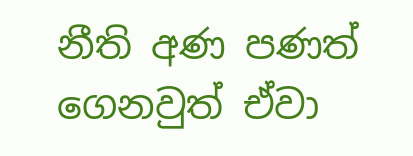නීති අණ පණත් ගෙනවුත් ඒවා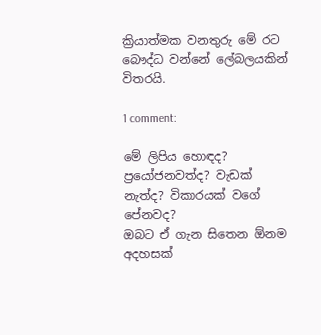ක්‍රියාත්මක වනතුරු මේ රට බෞද්ධ වන්නේ ලේබලයකින් විතරයි.

1 comment:

මේ ලිපිය හොඳද? ප්‍රයෝජනවත්ද? වැඩක් නැත්ද? විකාරයක් වගේ පේනවද?
ඔබට ඒ ගැන සිතෙන ඕනම අදහසක්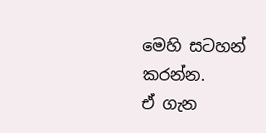මෙහි සටහන් කරන්න.
ඒ ගැන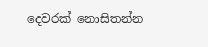දෙවරක් නොසිතන්න